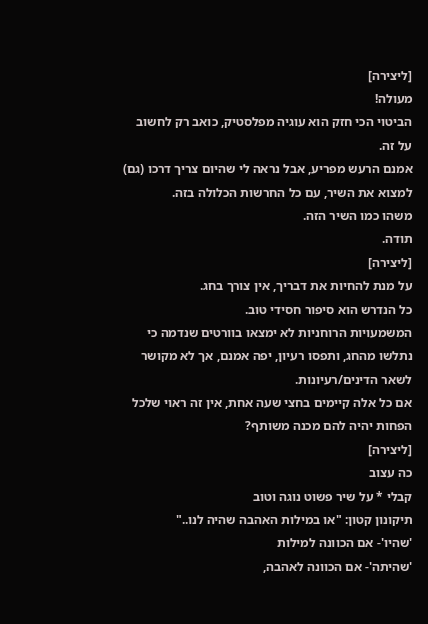[ליצירה]
מעולה!
הביטוי הכי חזק הוא עוגיה מפלסטיק, כואב רק לחשוב על זה.
אמנם הרעש מפריע, אבל נראה לי שהיום צריך דרכו (גם) למצוא את השיר, עם כל החרשות הכלולה בזה.
משהו כמו השיר הזה.
תודה.
[ליצירה]
על מנת להחיות את דבריך, אין צורך בחג.
כל הנדרש הוא סיפור חסידי טוב.
המשמעויות הרוחניות לא ימצאו בוורטים שנדמה כי נתלשו מהחג, ותפסו רעיון, יפה אמנם, אך לא מקושר לשאר הדינים/רעיונות.
אם כל אלה קיימים בחצי שעה אחת, אין זה ראוי שלכל הפחות יהיה להם מכנה משותף?
[ליצירה]
כה עצוב
קבלי * על שיר פשוט נוגה וטוב
תיקונון קטון: "או במילות האהבה שהיה לנו.."
'שהיו'- אם הכוונה למילות
'שהיתה'- אם הכוונה לאהבה,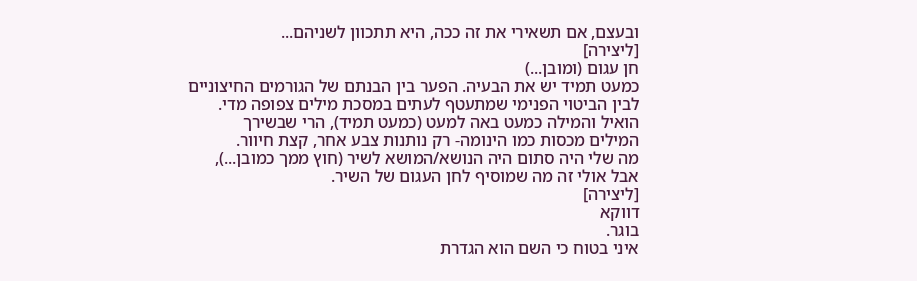ובעצם, אם תשאירי את זה ככה, היא תתכוון לשניהם...
[ליצירה]
חן עגום (ומובן...)
כמעט תמיד יש את הבעיה. הפער בין הבנתם של הגורמים החיצוניים לבין הביטוי הפנימי שמתעטף לעתים במסכת מילים צפופה מדי.
הואיל והמילה כמעט באה למעט (כמעט תמיד), הרי שבשירך
המילים מכסות כמו הינומה- רק נותנות צבע אחר, קצת חיוור.
מה שלי היה סתום היה הנושא/המושא לשיר (חוץ ממך כמובן...), אבל אולי זה מה שמוסיף לחן העגום של השיר.
[ליצירה]
דווקא
בוגר.
איני בטוח כי השם הוא הגדרת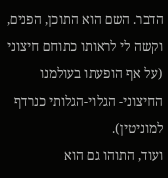הדבר. השם הוא התוכן, הפנים, וקשה לי לראותו כתוחם חיצוני (על אף הופעתו בעולמנו החיצוני- הגלוי-הגלותי כנרדף למוניטין).
ועוד, התוהו גם הוא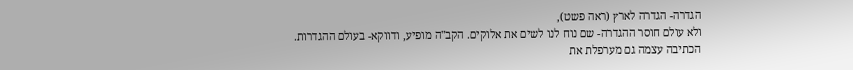הגדרה- הגדרה לארץ (ראה פשט),
ולא עולם חוסר ההגדרה- שם נוח לנו לשים את אלוקים. הקב"ה מופיע, ודווקא- בעולם ההגדרות.
הכתיבה עצמה גם מערפלת את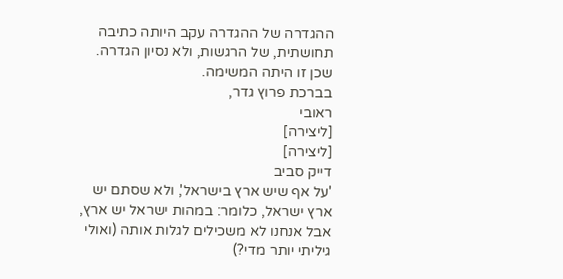ההגדרה של ההגדרה עקב היותה כתיבה תחושתית, של הרגשות, ולא נסיון הגדרה. שכן זו היתה המשימה.
בברכת פרוץ גדר,
ראובי
[ליצירה]
[ליצירה]
דייק סביב
'על אף שיש ארץ בישראל', ולא שסתם יש ארץ ישראל, כלומר: במהות ישראל יש ארץ, אבל אנחנו לא משכילים לגלות אותה (ואולי גיליתי יותר מדי?)